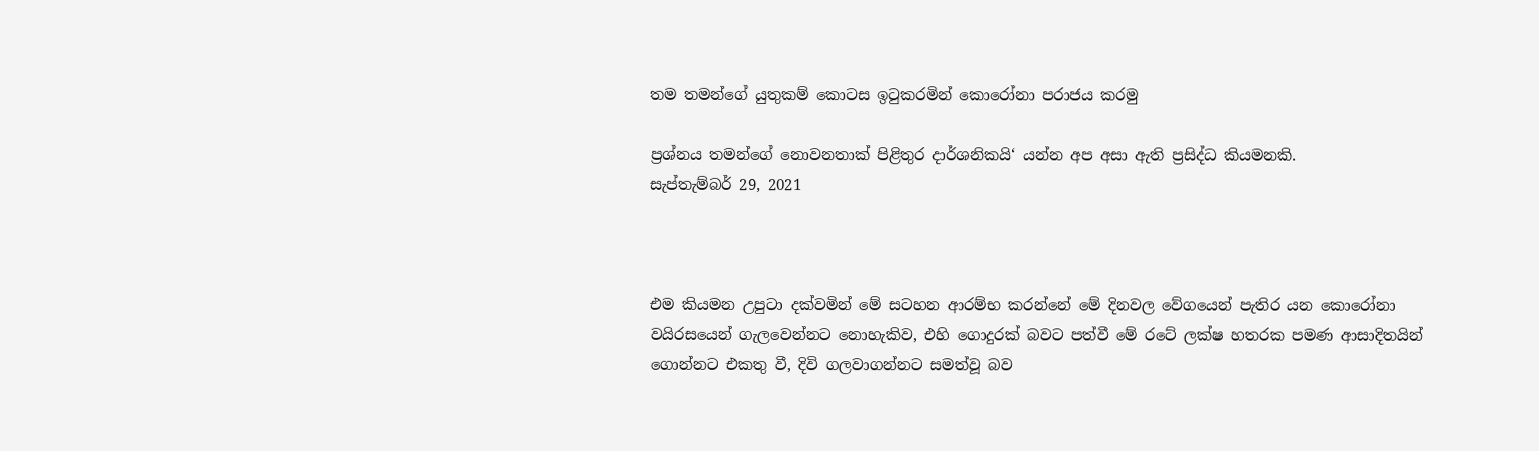තම තමන්ගේ යුතුකම් කොටස ඉටුකරමින් කොරෝනා පරාජය කරමු

ප්‍රශ්නය තමන්ගේ නොවනතාක් පිළිතුර දාර්ශනිකයි‘ යන්න අප අසා ඇති ප්‍රසිද්ධ කියමනකි.
සැප්තැම්බර් 29, 2021



එම කියමන උපුටා දක්වමින් මේ සටහන ආරම්භ කරන්නේ මේ දිනවල වේගයෙන් පැතිර යන කොරෝනා වයිරසයෙන් ගැලවෙන්නට නොහැකිව, එහි ගොදුරක් බවට පත්වී මේ රටේ ලක්ෂ හතරක පමණ ආසාදිතයින් ගොන්නට එකතු වී, දිවි ගලවාගන්නට සමත්වූ බව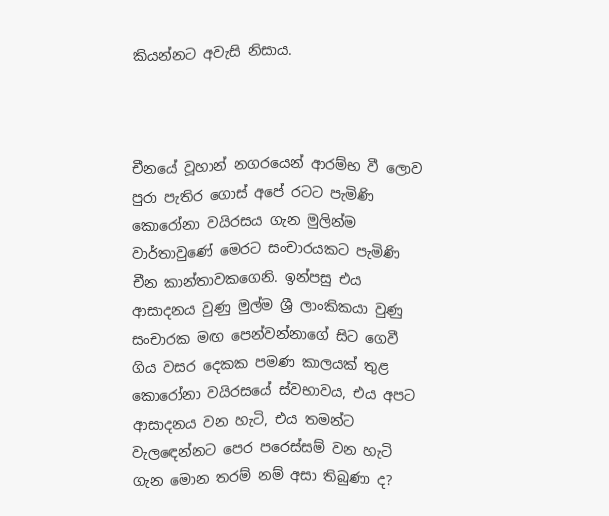කියන්නට අවැසි නිසාය.



චීනයේ වූහාන් නගරයෙන් ආරම්භ වී ලොව පුරා පැතිර ගොස් අපේ රටට පැමිණි කොරෝනා වයිරසය ගැන මුලින්ම වාර්තාවුණේ මෙරට සංචාරයකට පැමිණි චීන කාන්තාවකගෙනි. ඉන්පසු එය ආසාදනය වුණු මුල්ම ශ්‍රී ලාංකිකයා වුණු සංචාරක මඟ පෙන්වන්නාගේ සිට ගෙවී ගිය වසර දෙකක පමණ කාලයක් තුළ කොරෝනා වයිරසයේ ස්වභාවය, එය අපට ආසාදනය වන හැටි, එය තමන්ට වැලඳෙන්නට පෙර පරෙස්සම් වන හැටි ගැන මොන තරම් නම් අසා තිබුණා ද?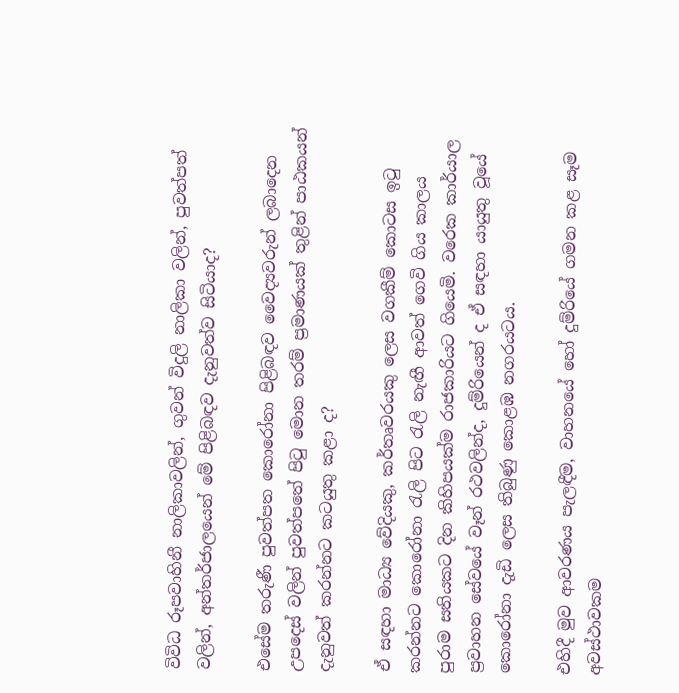විවිධ රූපවාහිනී නාලිකාවලින්, ගුවන් විදුලි නාලිකා වලින්, පුවත්පත් වලින්, අන්තර්ජාලයෙන් මේ පිළිබඳව දැනුවත්ව සිටියාද?

එසේම තරුණී පුවත්පත කොරෝනා පිළිබඳව වෛද්‍යවරුන් ලබාදෙන උපදෙස් වලින් පුවත්පතේ පිටු මොන තරම් ප්‍රමාණයක් තුළින් පාඨකයන් දැනුවත් කරන්නට කටයුතු කළා ද?

ඒ සඳහා මාධ්‍ය වේදියකු, කර්තෘවරයකු ලෙස වගකීම් කොටස ඉටු කරන්නට කොරෝනා රැලි පිට රැලි නැඟී ආවත් ගෙවි ගිය කාලය පුරාම සතියකට දින කිහිපයක්ම රාජකාරියට ගියෙමි. වරෙක කාර්යාල ප්‍රවාහන සේවයේ වෑන් රථවලින්ද, දුම්රියෙන් ද ඒ සඳහා යායුතු වූයේ කොරෝනා දැඩි ලෙස තිබුණු කොළඹ නගරයටය.

එහිදී මුව ආවරණය පැලඳීම, වාහනයේ හෝ දුම්රියේ ගමන කළ සෑම අවස්ථාවකම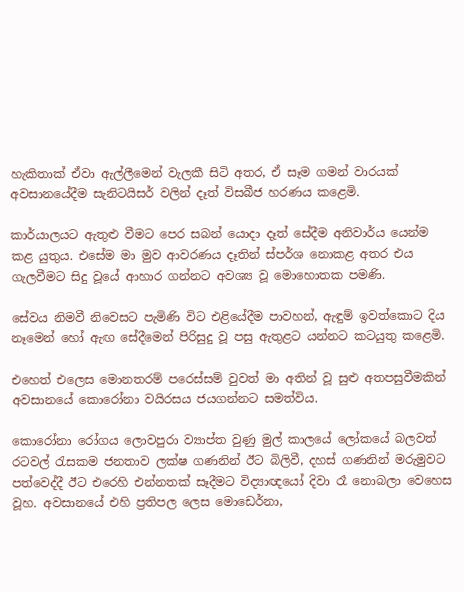හැකිතාක් ඒවා ඇල්ලීමෙන් වැලකී සිටි අතර, ඒ සෑම ගමන් වාරයක් අවසානයේදීම සැනිටයිසර් වලින් දෑත් විසබීජ හරණය කළෙමි.

කාර්යාලයට ඇතුළු වීමට පෙර සබන් යොදා දෑත් සේදීම අනිවාර්ය යෙන්ම කළ යුතුය. එසේම මා මුව ආවරණය දෑතින් ස්පර්ශ නොකළ අතර එය ගැලවීමට සිදු වූයේ ආහාර ගන්නට අවශ්‍ය වූ මොහොතක පමණි.

සේවය නිමවී නිවෙසට පැමිණි විට එළියේදීම පාවහන්, ඇඳුම් ඉවත්කොට දිය නෑමෙන් හෝ ඇඟ සේදීමෙන් පිරිසුදු වූ පසු ඇතුළට යන්නට කටයුතු කළෙමි.

එහෙත් එලෙස මොනතරම් පරෙස්සම් වුවත් මා අතින් වූ සුළු අතපසුවීමකින් අවසානයේ කොරෝනා වයිරසය ජයගන්නට සමත්විය.

කොරෝනා රෝගය ලොවපුරා ව්‍යාප්ත වුණු මුල් කාලයේ ලෝකයේ බලවත් රටවල් රැසකම ජනතාව ලක්ෂ ගණනින් ඊට බිලිවී, දහස් ගණනින් මරුමුවට පත්වෙද්දී ඊට එරෙහි එන්නතක් සෑදීමට විද්‍යාඥයෝ දිවා රෑ නොබලා වෙහෙස වූහ. අවසානයේ එහි ප්‍රතිපල ලෙස මොඩෙර්නා,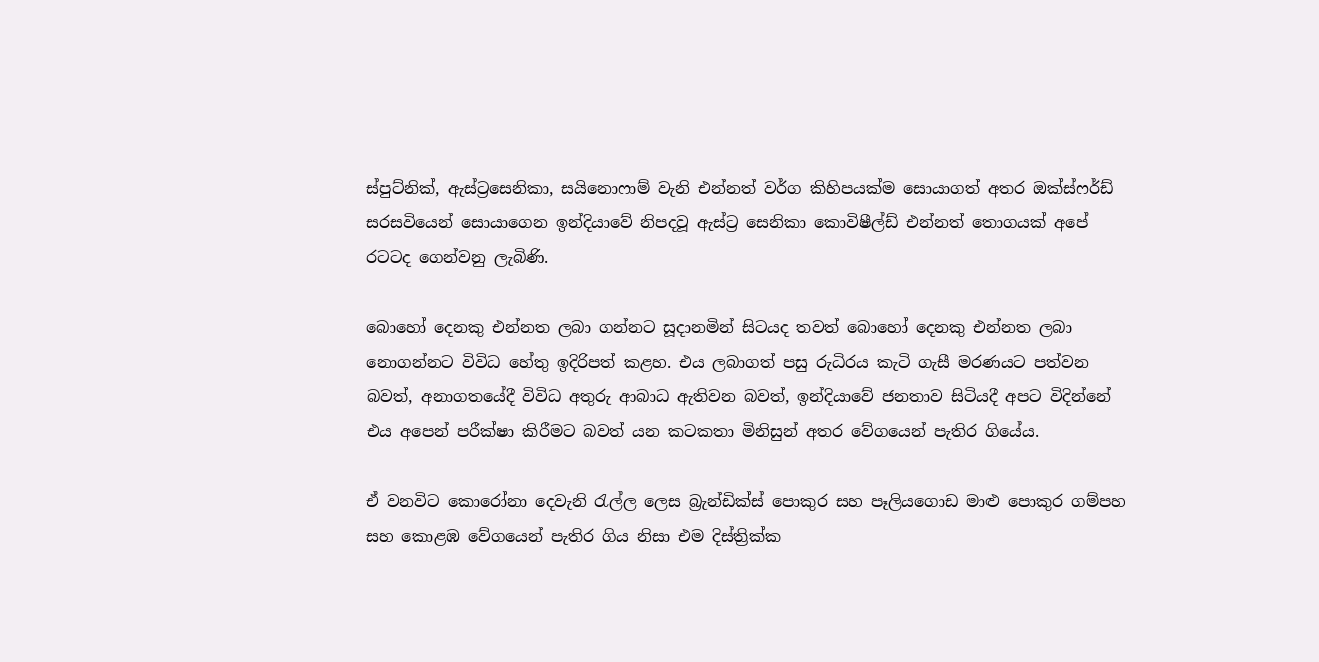ස්පුට්නික්, ඇස්ට්‍රසෙනිකා, සයිනොෆාම් වැනි එන්නත් වර්ග කිහිපයක්ම සොයාගත් අතර ඔක්ස්ෆර්ඩ් සරසවියෙන් සොයාගෙන ඉන්දියාවේ නිපදවූ ඇස්ට්‍ර සෙනිකා කොවිෂීල්ඩ් එන්නත් තොගයක් අපේ රටටද ගෙන්වනු ලැබිණි.

බොහෝ දෙනකු එන්නත ලබා ගන්නට සූදානමින් සිටයද තවත් බොහෝ දෙනකු එන්නත ලබා නොගන්නට විවිධ හේතු ඉදිරිපත් කළහ. එය ලබාගත් පසු රුධිරය කැටි ගැසී මරණයට පත්වන බවත්, අනාගතයේදී විවිධ අතුරු ආබාධ ඇතිවන බවත්, ඉන්දියාවේ ජනතාව සිටියදී අපට විදින්නේ එය අපෙන් පරීක්ෂා කිරීමට බවත් යන කටකතා මිනිසුන් අතර වේගයෙන් පැතිර ගියේය.

ඒ වනවිට කොරෝනා දෙවැනි රැල්ල ලෙස බ්‍රැන්ඩික්ස් පොකුර සහ පෑලියගොඩ මාළු පොකුර ගම්පහ සහ කොළඹ වේගයෙන් පැතිර ගිය නිසා එම දිස්ත්‍රික්ක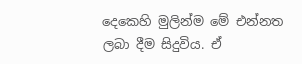දෙකෙහි මුලින්ම මේ එන්නත ලබා දීම සිදුවිය. ඒ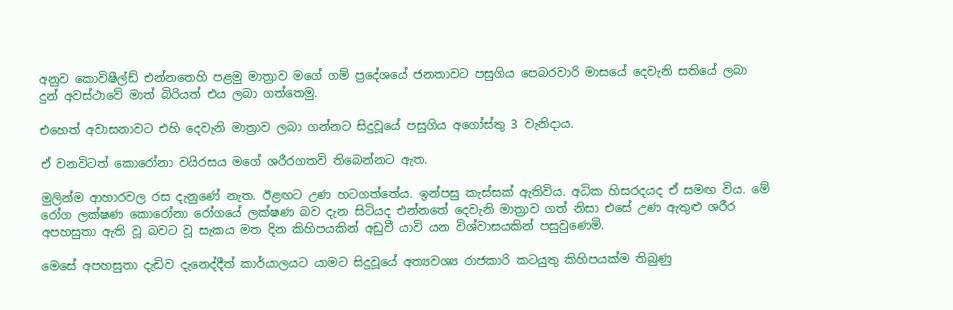අනුව කොවිෂීල්ඩ් එන්නතෙහි පළමු මාත්‍රාව මගේ ගම් ප්‍රදේශයේ ජනතාවට පසුගිය පෙබරවාරි මාසයේ දෙවැනි සතියේ ලබා දුන් අවස්ථාවේ මාත් බිරියත් එය ලබා ගත්තෙමු.

එහෙත් අවාසනාවට එහි දෙවැනි මාත්‍රාව ලබා ගන්නට සිදුවූයේ පසුගිය අගෝස්තු 3 වැනිදාය.

ඒ වනවිටත් කොරෝනා වයිරසය මගේ ශරීරගතවි තිබෙන්නට ඇත.

මුලින්ම ආහාරවල රස දැනුණේ නැත. ඊළඟට උණ හටගත්තේය. ඉන්පසු කැස්සක් ඇතිවිය. අධික හිසරදයද ඒ සමඟ විය. මේ රෝග ලක්ෂණ කොරෝනා රෝගයේ ලක්ෂණ බව දැන සිටියද එන්නතේ දෙවැනි මාත්‍රාව ගත් නිසා එසේ උණ ඇතුළු ශරීර අපහසුතා ඇති වූ බවට වූ සැකය මත දින කිහිපයකින් අඩුවී යාවි යන විශ්වාසයකින් පසුවුණෙමි.

මෙසේ අපහසුතා දැඩිව දැනෙද්දීත් කාර්යාලයට යාමට සිදුවූයේ අත්‍යවශ්‍ය රාජකාරි කටයුතු කිහිපයක්ම තිබුණු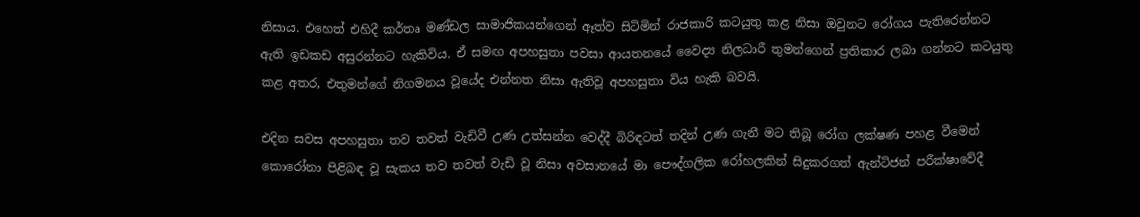නිසාය. එහෙත් එහිදී කර්තෘ මණ්ඩල සාමාජිකයන්ගෙන් ඈත්ව සිටිමින් රාජකාරි කටයුතු කළ නිසා ඔවුනට රෝගය පැතිරෙන්නට ඇති ඉඩකඩ අසුරන්නට හැකිවිය. ඒ සමඟ අපහසුතා පවසා ආයතනයේ වෛද්‍ය නිලධාරී තුමන්ගෙන් ප්‍රතිකාර ලබා ගන්නට කටයුතු කළ අතර, එතුමන්ගේ නිගමනය වූයේද එන්නත නිසා ඇතිවූ අපහසුතා විය හැකි බවයි.

එදින සවස අපහසුතා තව තවත් වැඩිවී උණ උත්සන්න වෙද්දී බිරිඳටත් තදින් උණ ගැනී මට තිබූ රෝග ලක්ෂණ පහළ වීමෙන් කොරෝනා පිළිබඳ වූ සැකය තව තවත් වැඩි වූ නිසා අවසානයේ මා පෞද්ගලික රෝහලකින් සිදුකරගත් ඇන්ටිජන් පරීක්ෂාවේදී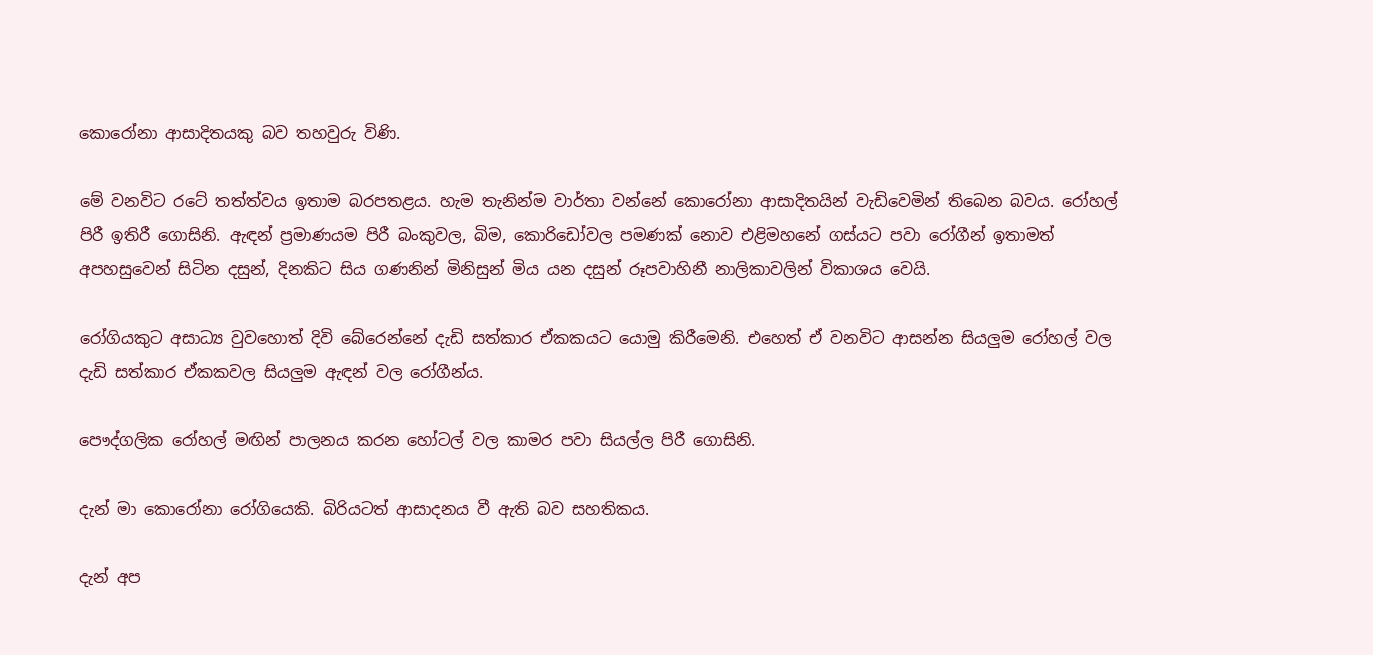කොරෝනා ආසාදිතයකු බව තහවුරු විණි.

මේ වනවිට රටේ තත්ත්වය ඉතාම බරපතළය. හැම තැනින්ම වාර්තා වන්නේ කොරෝනා ආසාදිතයින් වැඩිවෙමින් තිබෙන බවය. රෝහල් පිරී ඉතිරී ගොසිනි. ඇඳන් ප්‍රමාණයම පිරී බංකුවල, බිම, කොරිඩෝවල පමණක් නොව එළිමහනේ ගස්යට පවා රෝගීන් ඉතාමත් අපහසුවෙන් සිටින දසුන්, දිනකිට සිය ගණනින් මිනිසුන් මිය යන දසුන් රූපවාහිනී නාලිකාවලින් විකාශය වෙයි.

රෝගියකුට අසාධ්‍ය වුවහොත් දිවි බේරෙන්නේ දැඩි සත්කාර ඒකකයට යොමු කිරීමෙනි. එහෙත් ඒ වනවිට ආසන්න සියලුම රෝහල් වල දැඩි සත්කාර ඒකකවල සියලුම ඇඳන් වල රෝගීන්ය.

පෞද්ගලික රෝහල් මඟින් පාලනය කරන හෝටල් වල කාමර පවා සියල්ල පිරී ගොසිනි.

දැන් මා කොරෝනා රෝගියෙකි. බිරියටත් ආසාදනය වී ඇති බව සහතිකය.

දැන් අප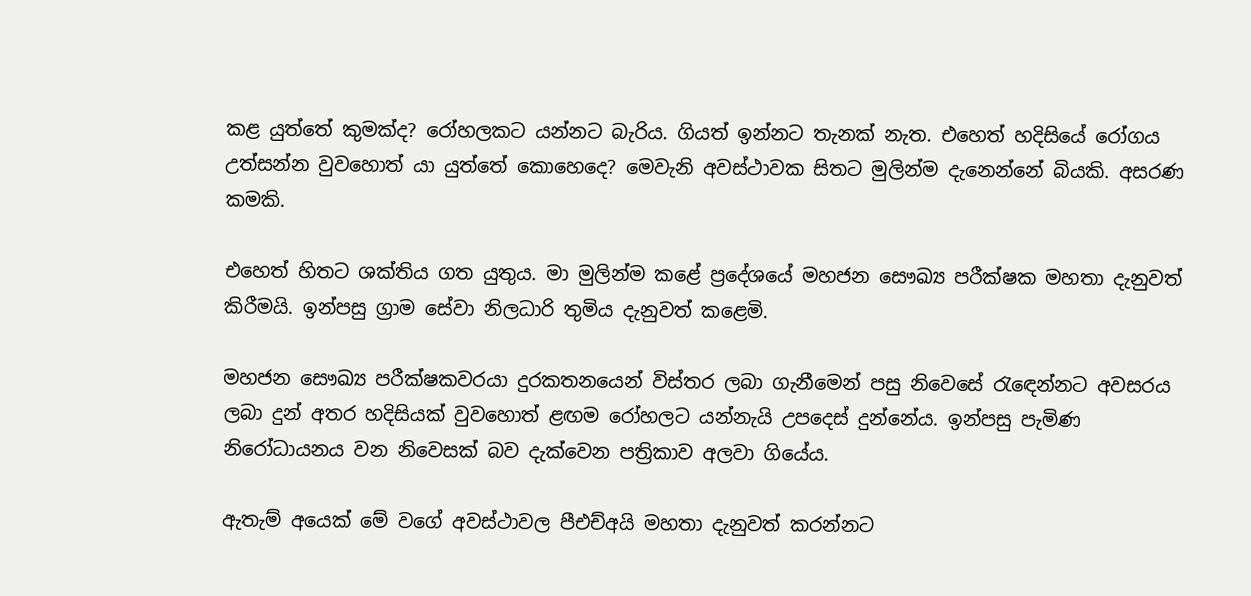කළ යුත්තේ කුමක්ද? රෝහලකට යන්නට බැරිය. ගියත් ඉන්නට තැනක් නැත. එහෙත් හදිසියේ රෝගය උත්සන්න වුවහොත් යා යුත්තේ කොහෙදෙ? මෙවැනි අවස්ථාවක සිතට මුලින්ම දැනෙන්නේ බියකි. අසරණ කමකි.

එහෙත් හිතට ශක්තිය ගත යුතුය. මා මුලින්ම කළේ ප්‍රදේශයේ මහජන සෞඛ්‍ය පරීක්ෂක මහතා දැනුවත් කිරීමයි. ඉන්පසු ග්‍රාම සේවා නිලධාරි තුමිය දැනුවත් කළෙමි.

මහජන සෞඛ්‍ය පරීක්ෂකවරයා දුරකතනයෙන් විස්තර ලබා ගැනීමෙන් පසු නිවෙසේ රැඳෙන්නට අවසරය ලබා දුන් අතර හදිසියක් වුවහොත් ළඟම රෝහලට යන්නැයි උපදෙස් දුන්නේය. ඉන්පසු පැමිණ නිරෝධායනය වන නිවෙසක් බව දැක්වෙන පත්‍රිකාව අලවා ගියේය.

ඇතැම් අයෙක් මේ වගේ අවස්ථාවල පීඑච්අයි මහතා දැනුවත් කරන්නට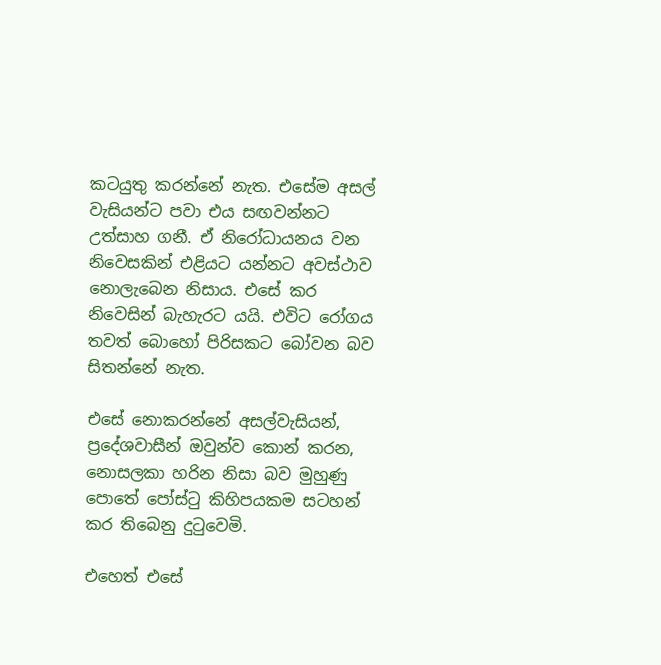කටයුතු කරන්නේ නැත. එසේම අසල් වැසියන්ට පවා එය සඟවන්නට උත්සාහ ගනී. ඒ නිරෝධායනය වන නිවෙසකින් එළියට යන්නට අවස්ථාව නොලැබෙන නිසාය. එසේ කර නිවෙසින් බැහැරට යයි. එවිට රෝගය තවත් බොහෝ පිරිසකට බෝවන බව සිතන්නේ නැත.

එසේ නොකරන්නේ අසල්වැසියන්, ප්‍රදේශවාසීන් ඔවුන්ව කොන් කරන, නොසලකා හරින නිසා බව මුහුණු පොතේ පෝස්ටු කිහිපයකම සටහන් කර තිබෙනු දුටුවෙමි.

එහෙත් එසේ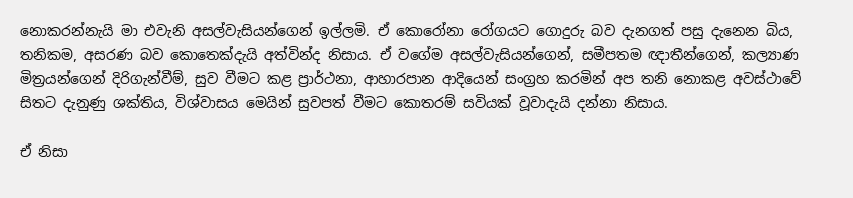නොකරන්නැයි මා එවැනි අසල්වැසියන්ගෙන් ඉල්ලමි. ඒ කොරෝනා රෝගයට ගොදුරු බව දැනගත් පසු දැනෙන බිය, තනිකම, අසරණ බව කොතෙක්දැයි අත්වින්ද නිසාය. ඒ වගේම අසල්වැසියන්ගෙන්, සමීපතම ඥාතීන්ගෙන්, කල්‍යාණ මිත්‍රයන්ගෙන් දිරිගැන්වීම්, සුව වීමට කළ ප්‍රාර්ථනා, ආහාරපාන ආදියෙන් සංග්‍රහ කරමින් අප තනි නොකළ අවස්ථාවේ සිතට දැනුණු ශක්තිය, විශ්වාසය මෙයින් සුවපත් වීමට කොතරම් සවියක් වූවාදැයි දන්නා නිසාය.

ඒ නිසා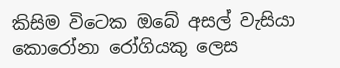කිසිම විටෙක ඔබේ අසල් වැසියා කොරෝනා රෝගියකු ලෙස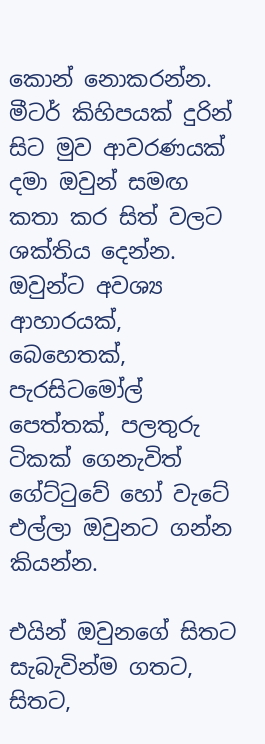කොන් නොකරන්න. මීටර් කිහිපයක් දුරින් සිට මුව ආවරණයක් දමා ඔවුන් සමඟ කතා කර සිත් වලට ශක්තිය දෙන්න. ඔවුන්ට අවශ්‍ය ආහාරයක්, බෙහෙතක්, පැරසිටමෝල් පෙත්තක්, පලතුරු ටිකක් ගෙනැවිත් ගේට්ටුවේ හෝ වැටේ එල්ලා ඔවුනට ගන්න කියන්න.

එයින් ඔවුනගේ සිතට සැබැවින්ම ගතට, සිතට,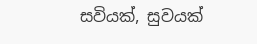සවියක්, සුවයක්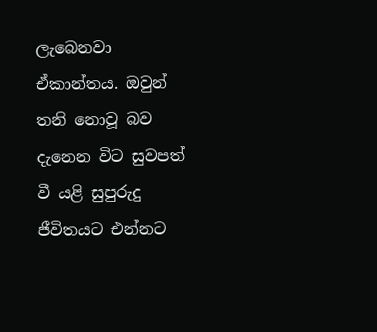ලැබෙනවා ඒකාන්තය. ඔවුන් තනි නොවූ බව දැනෙන විට සුවපත් වී යළි සුපුරුදු ජීවිතයට එන්නට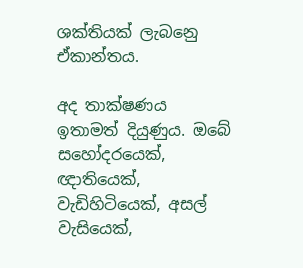ශක්තියක් ලැබනෙු ඒකාන්තය.

අද තාක්ෂණය ඉතාමත් දියුණුය. ඔබේ සහෝදරයෙක්, ඥාතියෙක්, වැඩිහිටියෙක්, අසල් වැසියෙක්,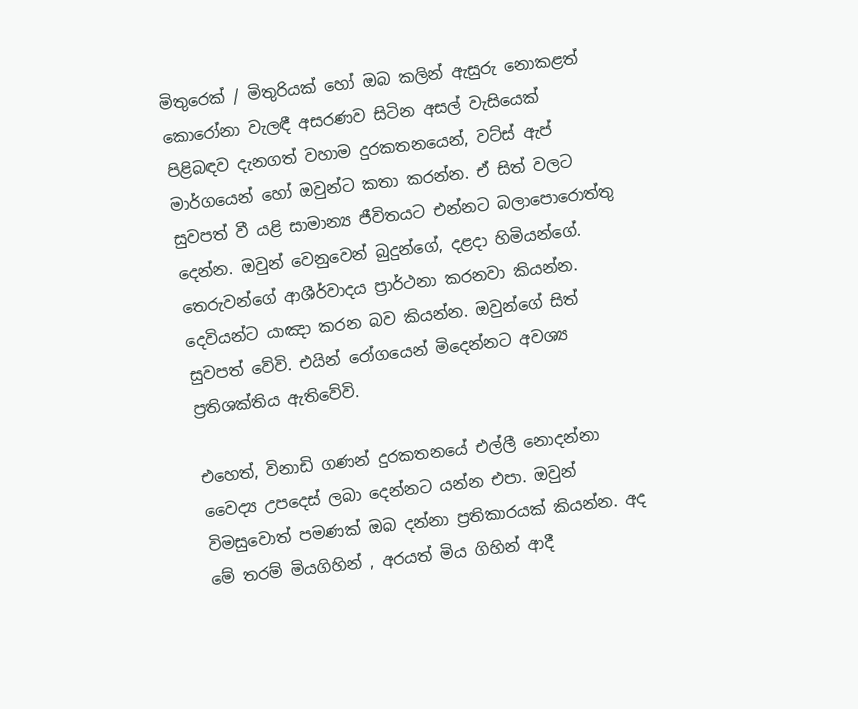මිතුරෙක් / මිතුරියක් හෝ ඔබ කලින් ඇසුරු නොකළත් කොරෝනා වැලඳී අසරණව සිටින අසල් වැසියෙක් පිළිබඳව දැනගත් වහාම දුරකතනයෙන්, වට්ස් ඇප් මාර්ගයෙන් හෝ ඔවුන්ට කතා කරන්න. ඒ සිත් වලට සුවපත් වී යළි සාමාන්‍ය ජීවිතයට එන්නට බලාපොරොත්තු දෙන්න. ඔවුන් වෙනුවෙන් බුදුන්ගේ, දළදා හිමියන්ගේ. තෙරුවන්ගේ ආශීර්වාදය ප්‍රාර්ථනා කරනවා කියන්න. දෙවියන්ට යාඤා කරන බව කියන්න. ඔවුන්ගේ සිත් සුවපත් වේවි. එයින් රෝගයෙන් මිදෙන්නට අවශ්‍ය ප්‍රතිශක්තිය ඇතිවේවි.

එහෙත්, විනාඩි ගණන් දුරකතනයේ එල්ලී නොදන්නා වෛද්‍ය උපදෙස් ලබා දෙන්නට යන්න එපා. ඔවුන් විමසුවොත් පමණක් ඔබ දන්නා ප්‍රතිකාරයක් කියන්න. අද මේ තරම් මියගිහින් , අරයත් මිය ගිහින් ආදී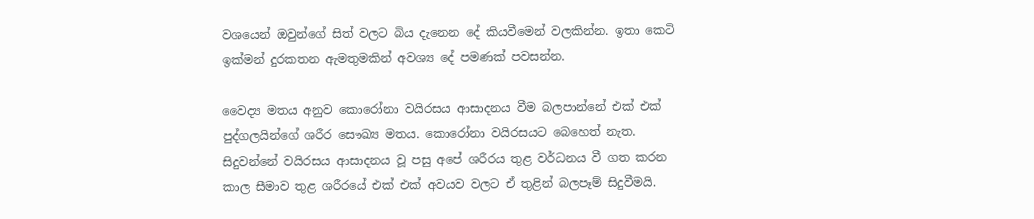වශයෙන් ඔවුන්ගේ සිත් වලට බිය දැනෙන දේ කියවීමෙන් වලකින්න. ඉතා කෙටි ඉක්මන් දුරකතන ඇමතුමකින් අවශ්‍ය දේ පමණක් පවසන්න.

වෛද්‍ය මතය අනුව කොරෝනා වයිරසය ආසාදනය වීම බලපාන්නේ එක් එක් පුද්ගලයින්ගේ ශරීර සෞඛ්‍ය මතය. කොරෝනා වයිරසයට බෙහෙත් නැත. සිදුවන්නේ වයිරසය ආසාදනය වූ පසු අපේ ශරීරය තුළ වර්ධනය වී ගත කරන කාල සීමාව තුළ ශරීරයේ එක් එක් අවයව වලට ඒ තුළින් බලපෑම් සිදුවීමයි.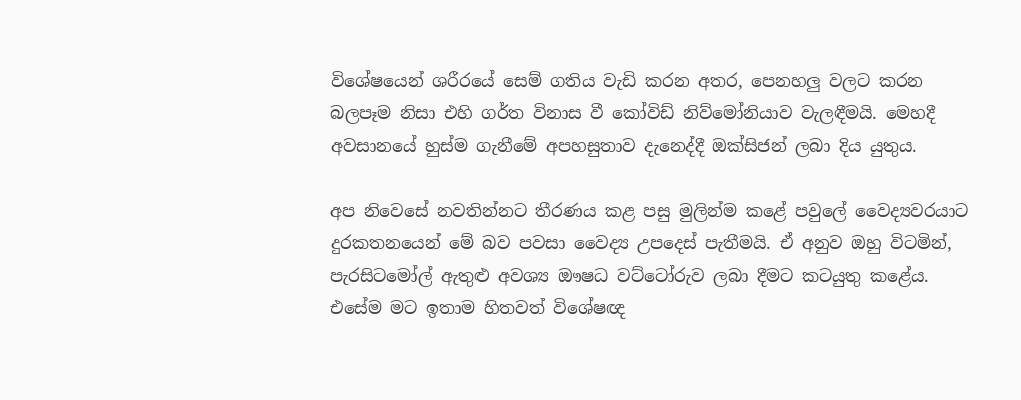විශේෂයෙන් ශරීරයේ සෙම් ගතිය වැඩි කරන අතර, පෙනහලු වලට කරන බලපෑම නිසා එහි ගර්ත විනාස වී කෝවිඩ් නිව්මෝනියාව වැලඳීමයි. මෙහදී අවසානයේ හුස්ම ගැනීමේ අපහසුතාව දැනෙද්දී ඔක්සිජන් ලබා දිය යුතුය.

අප නිවෙසේ නවතින්නට තීරණය කළ පසු මුලින්ම කළේ පවුලේ වෛද්‍යවරයාට දුරකතනයෙන් මේ බව පවසා වෛද්‍ය උපදෙස් පැතීමයි. ඒ අනුව ඔහු විටමින්, පැරසිටමෝල් ඇතුළු අවශ්‍ය ඖෂධ වට්ටෝරුව ලබා දීමට කටයුතු කළේය. එසේම මට ඉතාම හිතවත් විශේෂඥ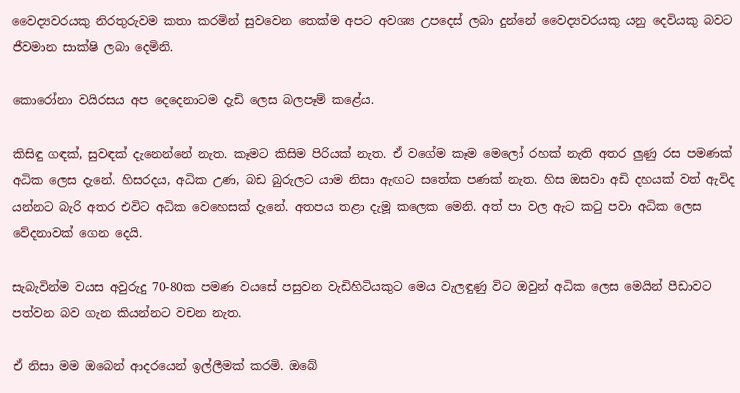වෛද්‍යවරයකු නිරතුරුවම කතා කරමින් සුවවෙන තෙක්ම අපට අවශ්‍ය උපදෙස් ලබා දුන්නේ වෛද්‍යවරයකු යනු දෙවියකු බවට ජීවමාන සාක්ෂි ලබා දෙමිනි.

කොරෝනා වයිරසය අප දෙදෙනාටම දැඩි ලෙස බලපෑම් කළේය.

කිසිඳු ගඳක්, සුවඳක් දැනෙන්නේ නැත. කෑමට කිසිම පිරියක් නැත. ඒ වගේම කෑම මෙලෝ රහක් නැති අතර ලුණු රස පමණක් අධික ලෙස දැනේ. හිසරදය, අධික උණ, බඩ බුරුලට යාම නිසා ඇඟට සතේක පණක් නැත. හිස ඔසවා අඩි දහයක් වත් ඇවිද යන්නට බැරි අතර එවිට අධික වෙහෙසක් දැනේ. අතපය තළා දැමූ කලෙක මෙනි. අත් පා වල ඇට කටු පවා අධික ලෙස වේදනාවක් ගෙන දෙයි.

සැබැවින්ම වයස අවුරුදු 70-80ක පමණ වයසේ පසුවන වැඩිහිටියකුට මෙය වැලඳුණු විට ඔවුන් අධික ලෙස මෙයින් පීඩාවට පත්වන බව ගැන කියන්නට වචන නැත.

ඒ නිසා මම ඔබෙන් ආදරයෙන් ඉල්ලීමක් කරමි. ඔබේ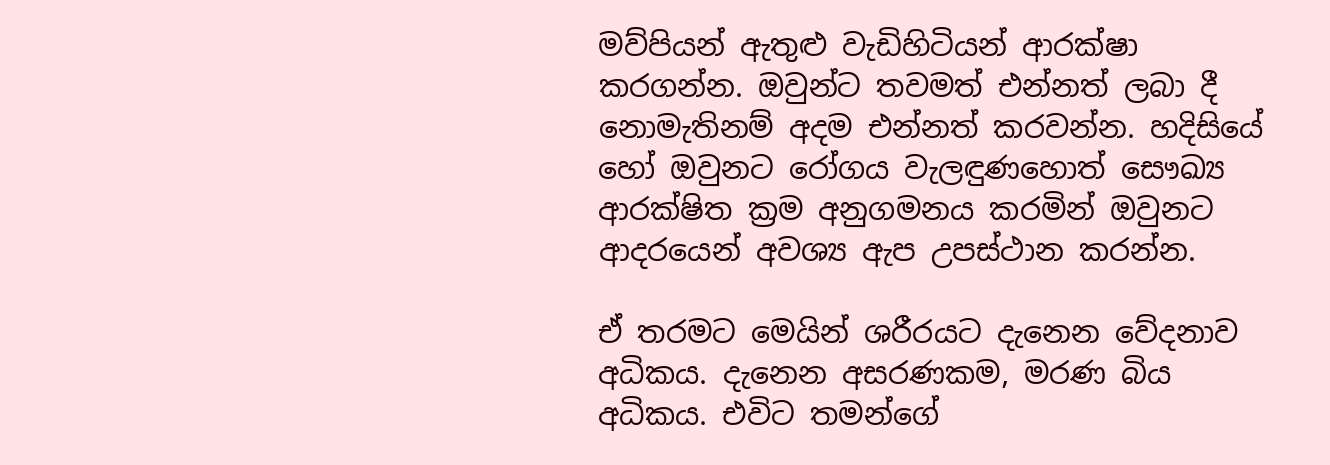මව්පියන් ඇතුළු වැඩිහිටියන් ආරක්ෂා කරගන්න. ඔවුන්ට තවමත් එන්නත් ලබා දී නොමැතිනම් අදම එන්නත් කරවන්න. හදිසියේ හෝ ඔවුනට රෝගය වැලඳුණහොත් සෞඛ්‍ය ආරක්ෂිත ක්‍රම අනුගමනය කරමින් ඔවුනට ආදරයෙන් අවශ්‍ය ඇප උපස්ථාන කරන්න.

ඒ තරමට මෙයින් ශරීරයට දැනෙන වේදනාව අධිකය. දැනෙන අසරණකම, මරණ බිය අධිකය. එවිට තමන්ගේ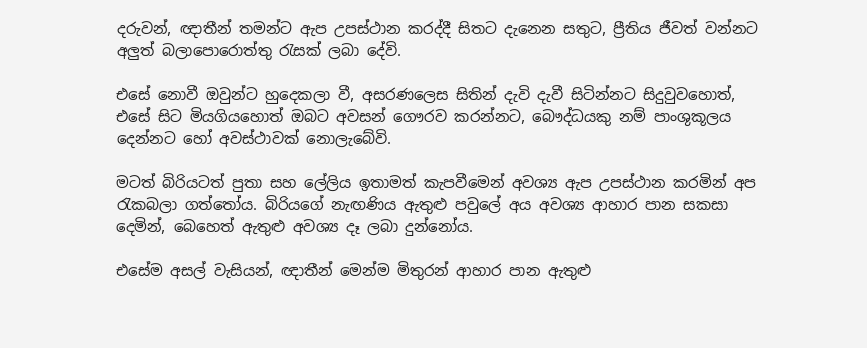දරුවන්, ඥාතීන් තමන්ට ඇප උපස්ථාන කරද්දී සිතට දැනෙන සතුට, ප්‍රීතිය ජීවත් වන්නට අලුත් බලාපොරොත්තු රැසක් ලබා දේවි.

එසේ නොවී ඔවුන්ට හුදෙකලා වී, අසරණලෙස සිතින් දැවි දැවී සිටින්නට සිදුවුවහොත්, එසේ සිට මියගියහොත් ඔබට අවසන් ගෞරව කරන්නට, බෞද්ධයකු නම් පාංශුකූලය දෙන්නට හෝ අවස්ථාවක් නොලැබේවි.

මටත් බිරියටත් පුතා සහ ලේලිය ඉතාමත් කැපවීමෙන් අවශ්‍ය ඇප උපස්ථාන කරමින් අප රැකබලා ගත්තෝය. බිරියගේ නැඟණිය ඇතුළු පවුලේ අය අවශ්‍ය ආහාර පාන සකසා දෙමින්, බෙහෙත් ඇතුළු අවශ්‍ය දෑ ලබා දුන්නෝය.

එසේම අසල් වැසියන්, ඥාතීන් මෙන්ම මිතුරන් ආහාර පාන ඇතුළු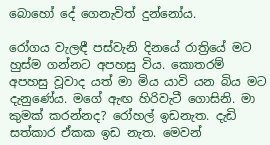බොහෝ දේ ගෙනැවිත් දුන්නෝය.

රෝගය වැලඳී පස්වැනි දිනයේ රාත්‍රියේ මට හුස්ම ගන්නට අපහසු විය. කොතරම් අපහසු වූවාද යත් මා මිය යාවි යන බිය මට දැනුණේය. මගේ ඇඟ හිරිවැටී ගොසිනි. මා කුමක් කරන්නද? රෝහල් ඉඩනැත. දැඩි සත්කාර ඒකක ඉඩ නැත. මෙවන්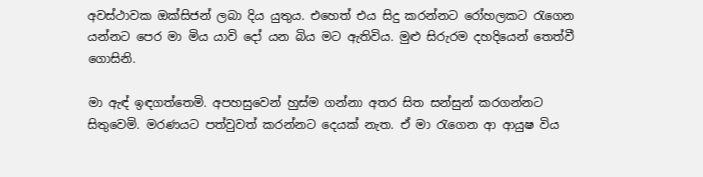අවස්ථාවක ඔක්සිජන් ලබා දිය යුතුය. එහෙත් එය සිදු කරන්නට රෝහලකට රැගෙන යන්නට පෙර මා මිය යාවි දෝ යන බිය මට ඇතිවිය. මුළු සිරුරම දහදියෙන් තෙත්වී ගොසිනි.

මා ඇඳ් ඉඳගත්තෙමි. අපහසුවෙන් හුස්ම ගන්නා අතර සිත සන්සුන් කරගන්නට සිතුවෙමි. මරණයට පත්වුවත් කරන්නට දෙයක් නැත. ඒ මා රැගෙන ආ ආයුෂ විය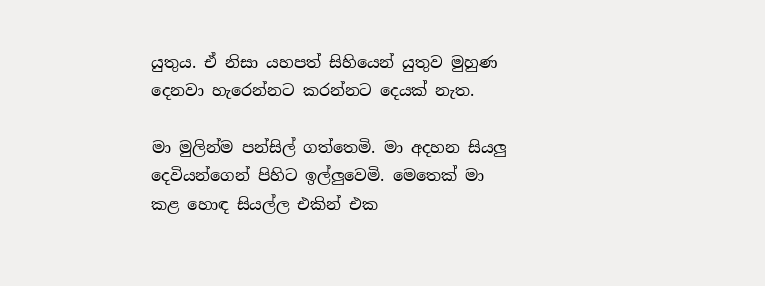යුතුය. ඒ නිසා යහපත් සිහියෙන් යුතුව මුහුණ දෙනවා හැරෙන්නට කරන්නට දෙයක් නැත.

මා මුලින්ම පන්සිල් ගත්තෙමි. මා අදහන සියලු දෙවියන්ගෙන් පිහිට ඉල්ලුවෙමි. මෙතෙක් මා කළ හොඳ සියල්ල එකින් එක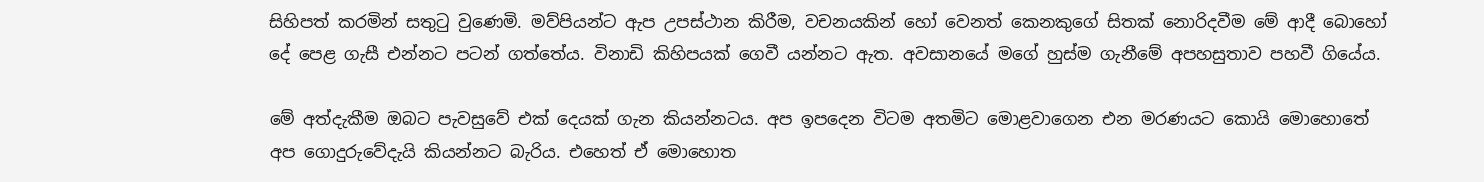සිහිපත් කරමින් සතුටු වුණෙමි. මව්පියන්ට ඇප උපස්ථාන කිරීම, වචනයකින් හෝ වෙනත් කෙනකුගේ සිතක් නොරිදවීම මේ ආදී බොහෝ දේ පෙළ ගැසී එන්නට පටන් ගත්තේය. විනාඩි කිහිපයක් ගෙවී යන්නට ඇත. අවසානයේ මගේ හුස්ම ගැනීමේ අපහසුතාව පහවී ගියේය.

මේ අත්දැකීම ඔබට පැවසුවේ එක් දෙයක් ගැන කියන්නටය. අප ඉපදෙන විටම අතමිට මොළවාගෙන එන මරණයට කොයි මොහොතේ අප ගොදුරුවේදැයි කියන්නට බැරිය. එහෙත් ඒ මොහොත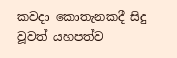කවදා කොතැනකදී සිදු වූවත් යහපත්ව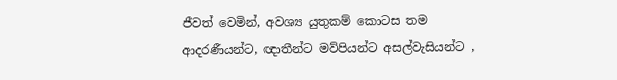ජීවත් වෙමින්, අවශ්‍ය යුතුකම් කොටස තම ආදරණීයන්ට, ඥාතීන්ට මව්පියන්ට අසල්වැසියන්ට ,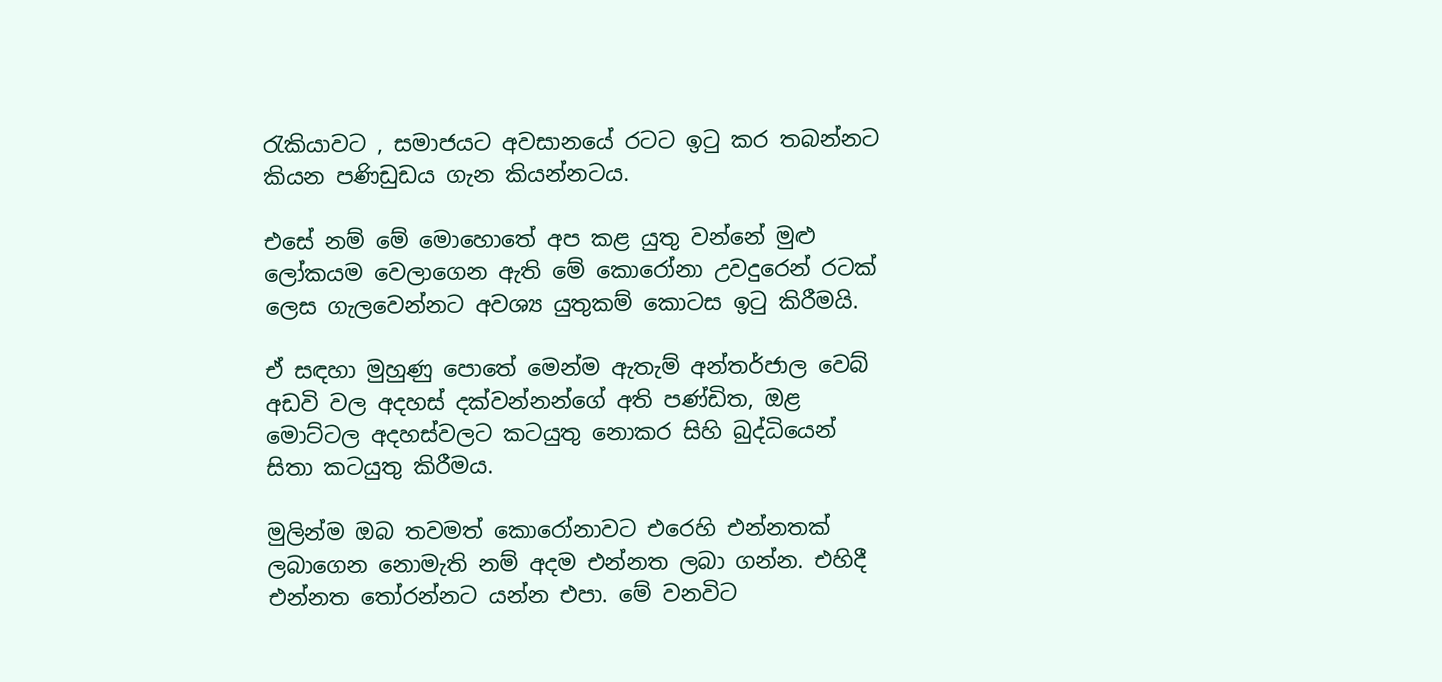රැකියාවට , සමාජයට අවසානයේ රටට ඉටු කර තබන්නට කියන පණිඩුඩය ගැන කියන්නටය.

එසේ නම් මේ මොහොතේ අප කළ යුතු වන්නේ මුළු ලෝකයම වෙලාගෙන ඇති මේ කොරෝනා උවදුරෙන් රටක් ලෙස ගැලවෙන්නට අවශ්‍ය යුතුකම් කොටස ඉටු කිරීමයි.

ඒ සඳහා මුහුණු පොතේ මෙන්ම ඇතැම් අන්තර්ජාල වෙබ් අඩවි වල අදහස් දක්වන්නන්ගේ අති පණ්ඩිත, ඔළ මොට්ටල අදහස්වලට කටයුතු නොකර සිහි බුද්ධියෙන් සිතා කටයුතු කිරීමය.

මුලින්ම ඔබ තවමත් කොරෝනාවට එරෙහි එන්නතක් ලබාගෙන නොමැති නම් අදම එන්නත ලබා ගන්න. එහිදී එන්නත තෝරන්නට යන්න එපා. මේ වනවිට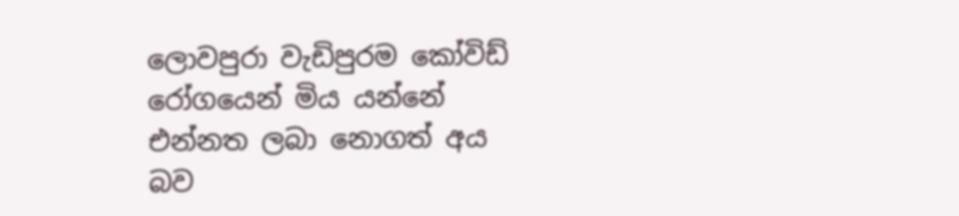ලොවපුරා වැඩිපුරම කෝවිඩ් රෝගයෙන් මිය යන්නේ එන්නත ලබා නොගත් අය බව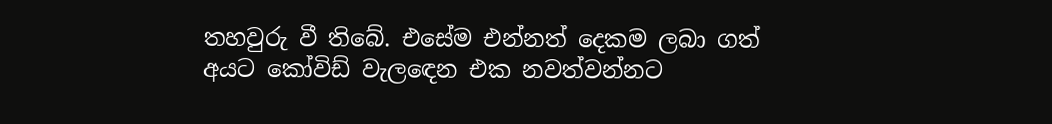තහවුරු වී තිබේ. එසේම එන්නත් දෙකම ලබා ගත් අයට කෝවිඩ් වැලඳෙන එක නවත්වන්නට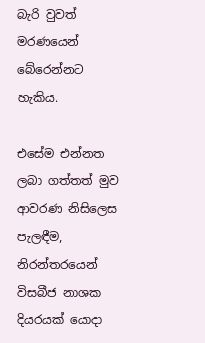බැරි වුවත් මරණයෙන් බේරෙන්නට හැකිය.

එසේම එන්නත ලබා ගත්තත් මුව ආවරණ නිසිලෙස පැලඳීම, නිරන්තරයෙන් විසබීජ නාශක දියරයක් යොදා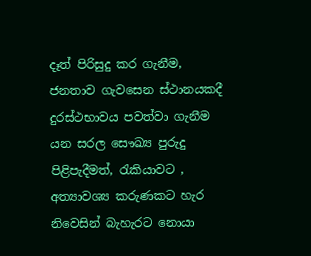දෑත් පිරිසුදු කර ගැනීම, ජනතාව ගැවසෙන ස්ථානයකදී දුරස්ථභාවය පවත්වා ගැනීම යන සරල සෞඛ්‍ය පුරුදු පිළිපැදීමත්, රැකියාවට , අත්‍යාවශ්‍ය කරුණකට හැර නිවෙසින් බැහැරට නොයා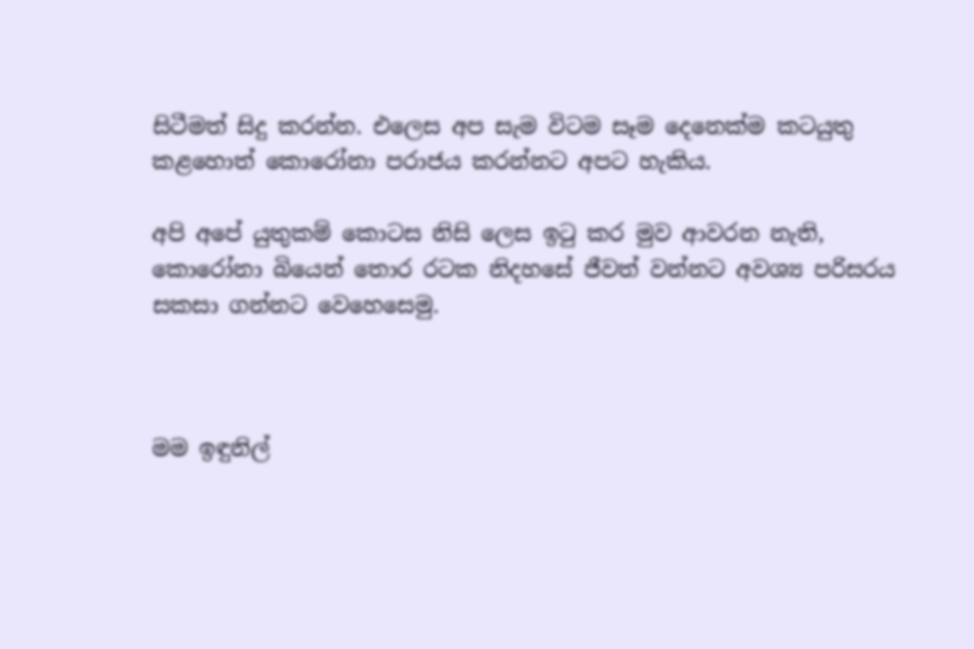සිටීමත් සිදු කරන්න. එලෙස අප සැම විටම සෑම දෙනෙක්ම කටයුතු කළහොත් කොරෝනා පරාජය කරන්නට අපට හැකිය.

අපි අපේ යුතුකම් කොටස නිසි ලෙස ඉටු කර මුව ආවරන නැති, කොරෝනා බියෙන් තොර රටක නිදහසේ ජීවත් වන්නට අවශ්‍ය පරිසරය සකසා ගන්නට වෙහෙසෙමු.



මම ඉඳුනිල්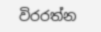විරරත්න